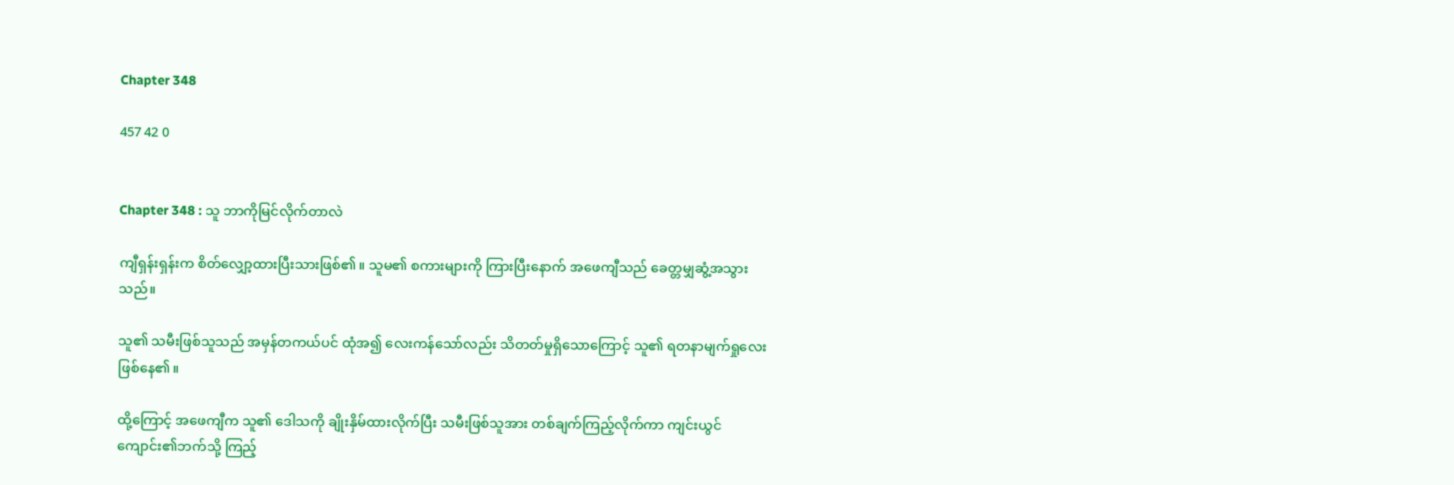Chapter 348

457 42 0


Chapter 348 : သူ ဘာကိုမြင်လိုက်တာလဲ

ကျီရှန်းရှန်းက စိတ်လျှော့ထားပြီးသားဖြစ်၏။ သူမ၏ စကားများကို ကြားပြီးနောက် အဖေကျီသည် ခေတ္တမျှဆွံ့အသွားသည်။

သူ၏ သမီးဖြစ်သူသည် အမှန်တကယ်ပင် ထုံအ၍ လေးကန်သော်လည်း သိတတ်မှုရှိသောကြောင့် သူ၏ ရတနာမျက်ရှုလေး ဖြစ်နေ၏။

ထို့ကြောင့် အဖေကျီက သူ၏ ဒေါသကို ချိုးနှိမ်ထားလိုက်ပြီး သမီးဖြစ်သူအား တစ်ချက်ကြည့်လိုက်ကာ ကျင်းယွင်ကျောင်း၏ဘက်သို့ ကြည့်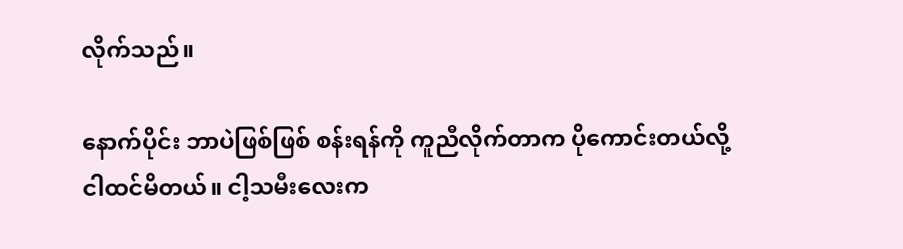လိုက်သည်။

နောက်ပိုင်း ဘာပဲဖြစ်ဖြစ် စန်းရန်ကို ကူညီလိုက်တာက ပိုကောင်းတယ်လို့ ငါထင်မိတယ်။ ငါ့သမီးလေးက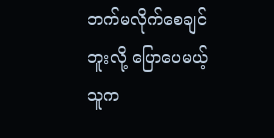ဘက်မလိုက်စေချင်ဘူးလို့ ပြောပေမယ့် သူက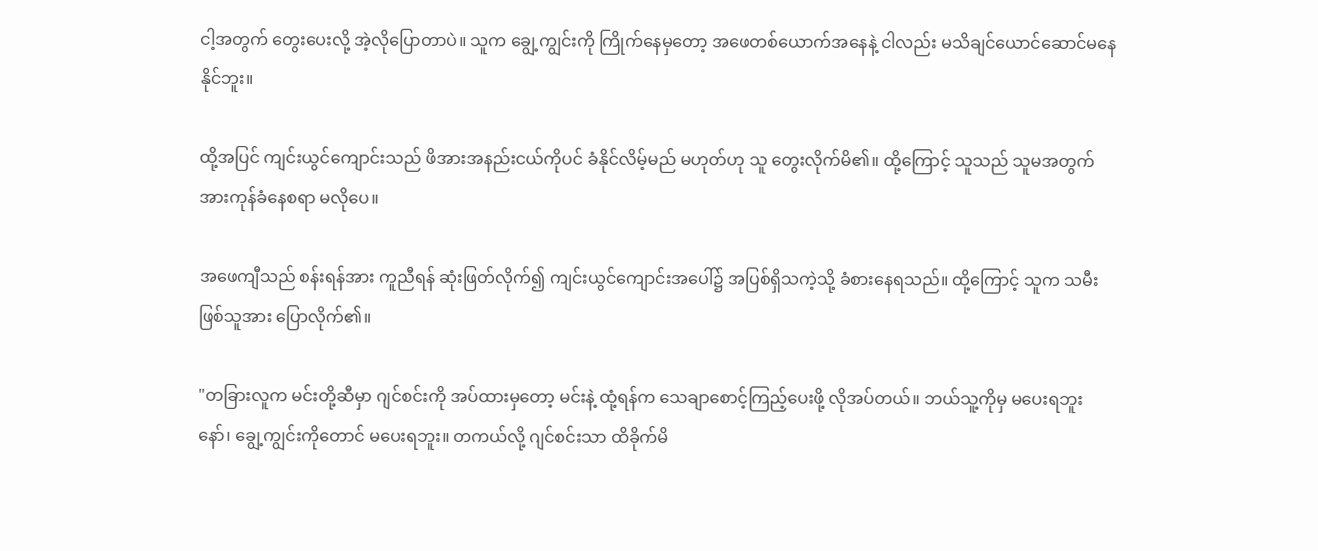ငါ့အတွက် တွေးပေးလို့ အဲ့လိုပြောတာပဲ။ သူက ချွေ့ကျွင်းကို ကြိုက်နေမှတော့ အဖေတစ်ယောက်အနေနဲ့ ငါလည်း မသိချင်ယောင်ဆောင်မနေနိုင်ဘူး။

ထို့အပြင် ကျင်းယွင်ကျောင်းသည် ဖိအားအနည်းငယ်ကိုပင် ခံနိုင်လိမ့်မည် မဟုတ်ဟု သူ တွေးလိုက်မိ၏။ ထို့ကြောင့် သူသည် သူမအတွက် အားကုန်ခံနေစရာ မလိုပေ။

အဖေကျီသည် စန်းရန်အား ကူညီရန် ဆုံးဖြတ်လိုက်၍ ကျင်းယွင်ကျောင်းအပေါ်၌ အပြစ်ရှိသကဲ့သို့ ခံစားနေရသည်။ ထို့ကြောင့် သူက သမီးဖြစ်သူအား ပြောလိုက်၏။

"တခြားလူက မင်းတို့ဆီမှာ ဂျင်စင်းကို အပ်ထားမှတော့ မင်းနဲ့ ထုံ့ရန်က သေချာစောင့်ကြည့်ပေးဖို့ လိုအပ်တယ်။ ဘယ်သူ့ကိုမှ မပေးရဘူးနော်၊ ချွေ့ကျွင်းကိုတောင် မပေးရဘူး။ တကယ်လို့ ဂျင်စင်းသာ ထိခိုက်မိ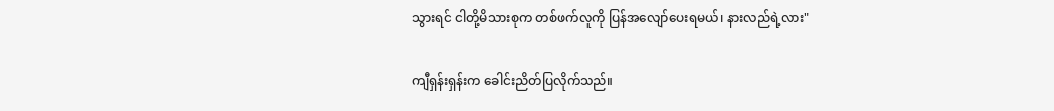သွားရင် ငါတို့မိသားစုက တစ်ဖက်လူကို ပြန်အလျော်ပေးရမယ်၊ နားလည်ရဲ့လား"

ကျီရှန်းရှန်းက ခေါင်းညိတ်ပြလိုက်သည်။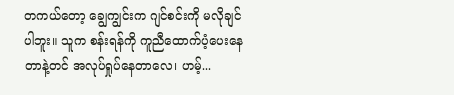တကယ်တော့ ချွေကျွင်းက ဂျင်စင်းကို မလိုချင်ပါဘူး။ သူက စန်းရန်ကို ကူညီထောက်ပံ့ပေးနေတာနဲ့တင် အလုပ်ရှုပ်နေတာလေ၊ ဟမ့်...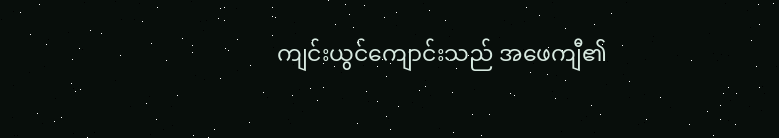ကျင်းယွင်ကျောင်းသည် အဖေကျီ၏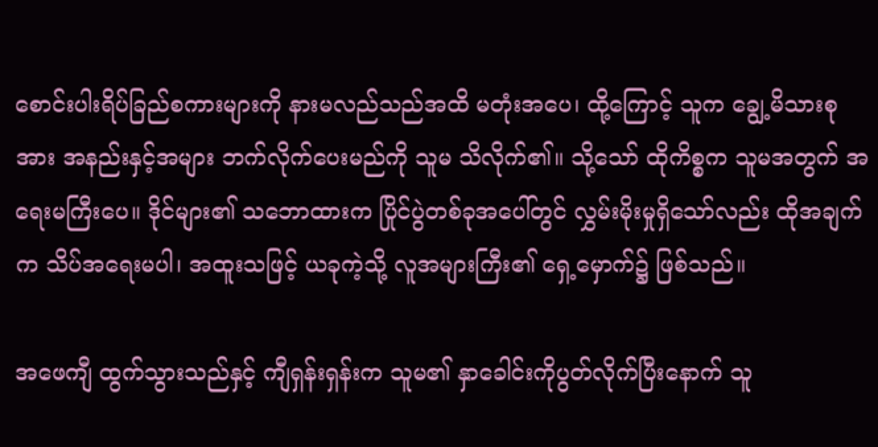စောင်းပါးရိပ်ခြည်စကားများကို နားမလည်သည်အထိ မတုံးအပေ၊ ထို့ကြောင့် သူက ချွေ့မိသားစုအား အနည်းနှင့်အများ ဘက်လိုက်ပေးမည်ကို သူမ သိလိုက်၏။ သို့သော် ထိုကိစ္စက သူမအတွက် အရေးမကြီးပေ။ ဒိုင်များ၏ သဘောထားက ပြိုင်ပွဲတစ်ခုအပေါ်တွင် လွှမ်းမိုးမှုရှိသော်လည်း ထိုအချက်က သိပ်အရေးမပါ၊ အထူးသဖြင့် ယခုကဲ့သို့ လူအများကြီး၏ ရှေ့မှောက်၌ ဖြစ်သည်။

အဖေကျီ ထွက်သွားသည်နှင့် ကျီရှန်းရှန်းက သူမ၏ နှာခေါင်းကိုပွတ်လိုက်ပြီးနောက် သူ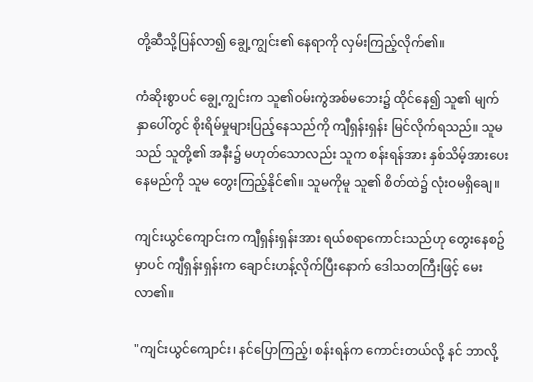တို့ဆီသို့ပြန်လာ၍ ချွေ့ကျွင်း၏ နေရာကို လှမ်းကြည့်လိုက်၏။

ကံဆိုးစွာပင် ချွေ့ကျွင်းက သူ၏ဝမ်းကွဲအစ်မဘေး၌ ထိုင်နေ၍ သူ၏ မျက်နှာပေါ်တွင် စိုးရိမ်မှုများပြည့်နေသည်ကို ကျီရှန်းရှန်း မြင်လိုက်ရသည်။ သူမသည် သူတို့၏ အနီး၌ မဟုတ်သောလည်း သူက စန်းရန်အား နှစ်သိမ့်အားပေးနေမည်ကို သူမ တွေးကြည့်နိုင်၏။ သူမကိုမူ သူ၏ စိတ်ထဲ၌ လုံးဝမရှိချေ။

ကျင်းယွင်ကျောင်းက ကျီရှန်းရှန်းအား ရယ်စရာကောင်းသည်ဟု တွေးနေစဥ်မှာပင် ကျီရှန်းရှန်းက ချောင်းဟန့်လိုက်ပြီးနောက် ဒေါသတကြီးဖြင့် မေးလာ၏။

"ကျင်းယွင်ကျောင်း၊ နင်ပြောကြည့်၊ စန်းရန်က ကောင်းတယ်လို့ နင် ဘာလို့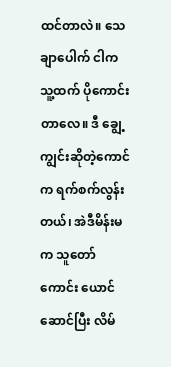ထင်တာလဲ။ သေချာပေါက် ငါက သူ့ထက် ပိုကောင်းတာလေ။ ဒီ ချွေ့ကျွင်းဆိုတဲ့ကောင်က ရက်စက်လွန်းတယ်၊ အဲဒီမိန်းမက သူတော်ကောင်း ယောင်ဆောင်ပြီး လိမ်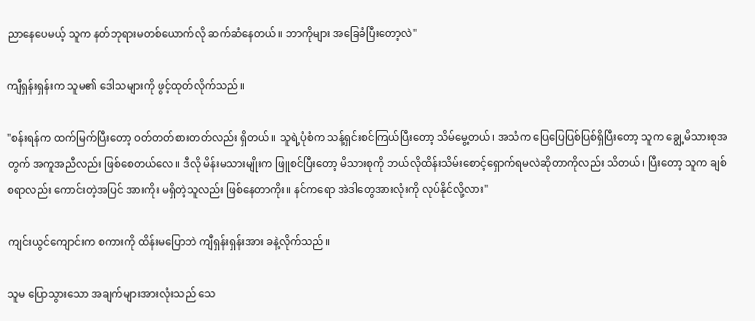ညာနေပေမယ့် သူက နတ်ဘုရားမတစ်ယောက်လို ဆက်ဆံနေတယ်။ ဘာကိုများ အခြေခံပြီးတော့လဲ"

ကျီရှန်းရှန်းက သူမ၏ ဒေါသများကို ဖွင့်ထုတ်လိုက်သည်။

"စန်းရန်က ထက်မြက်ပြီးတော့ ဝတ်တတ်စားတတ်လည်း ရှိတယ်။ သူရဲ့ပုံစံက သန့်ရှင်းစင်ကြယ်ပြီးတော့ သိမ်မွေ့တယ်၊ အသံက ပြေပြေပြစ်ပြစ်ရှိပြီးတော့ သူက ချွေ့မိသားစုအတွက် အကူအညီလည်း ဖြစ်စေတယ်လေ။ ဒီလို မိန်းမသားမျိုးက ဖြူစင်ပြီးတော့ မိသားစုကို ဘယ်လိုထိန်းသိမ်းစောင့်ရှောက်ရမလဲဆိုတာကိုလည်း သိတယ်၊ ပြီးတော့ သူက ချစ်စရာလည်း ကောင်းတဲ့အပြင် အားကိုး မရှိတဲ့သူလည်း ဖြစ်နေတာကိုး။ နင်ကရော အဲဒါတွေအားလုံးကို လုပ်နိုင်လို့လား"

ကျင်းယွင်ကျောင်းက စကားကို ထိန်းမပြောဘဲ ကျီရှန်းရှန်းအား ခနဲ့လိုက်သည်။

သူမ ပြောသွားသော အချက်များအားလုံးသည် သေ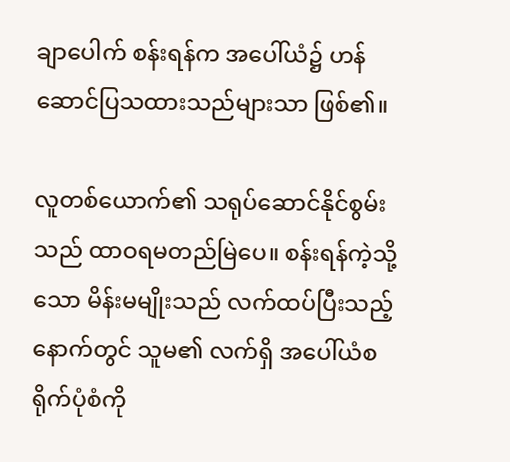ချာပေါက် စန်းရန်က အပေါ်ယံ၌ ဟန်ဆောင်ပြသထားသည်များသာ ဖြစ်၏။

လူတစ်ယောက်၏ သရုပ်ဆောင်နိုင်စွမ်းသည် ထာဝရမတည်မြဲပေ။ စန်းရန်ကဲ့သို့သော မိန်းမမျိုးသည် လက်ထပ်ပြီးသည့်နောက်တွင် သူမ၏ လက်ရှိ အပေါ်ယံစရိုက်ပုံစံကို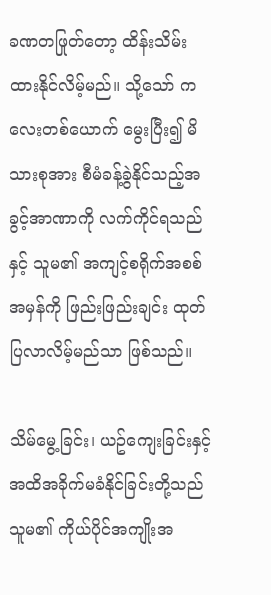ခဏတဖြုတ်တော့ ထိန်းသိမ်းထားနိုင်လိမ့်မည်။ သို့သော် ကလေးတစ်ယောက် မွေးပြီး၍ မိသားစုအား စီမံခန့်ခွဲနိုင်သည့်အခွင့်အာဏာကို လက်ကိုင်ရသည်နှင့် သူမ၏ အကျင့်စရိုက်အစစ်အမှန်ကို ဖြည်းဖြည်းချင်း ထုတ်ပြလာလိမ့်မည်သာ ဖြစ်သည်။

သိမ်မွေ့ခြင်း၊ ယဥ်ကျေးခြင်းနှင့် အထိအခိုက်မခံနိုင်ခြင်းတို့သည် သူမ၏ ကိုယ်ပိုင်အကျိုးအ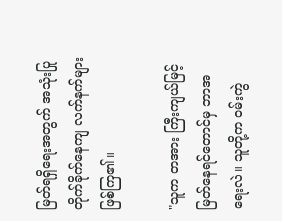မြတ်ရရှိရေးအတွက် အသုံးပြုတိုက်ခိုက်နေကျ လက်နက်များဖြစ်ကြ၏။

"သူက တအား ကြီးကျယ်မြင့်မြတ်နေရင်တောင်မှ ဘာအရေးလဲ။ သူတို့က ဝမ်းကွဲ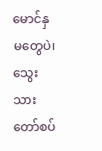မောင်နှမတွေပဲ၊ သွေးသားတော်စပ်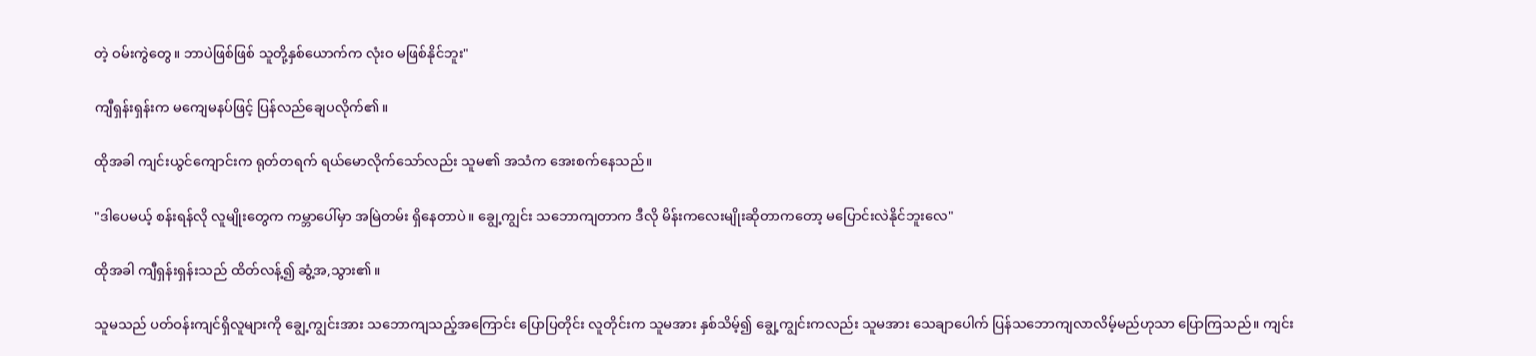တဲ့ ဝမ်းကွဲတွေ။ ဘာပဲဖြစ်ဖြစ် သူတို့နှစ်ယောက်က လုံးဝ မဖြစ်နိုင်ဘူး"

ကျီရှန်းရှန်းက မကျေမနပ်ဖြင့် ပြန်လည်ချေပလိုက်၏။

ထိုအခါ ကျင်းယွင်ကျောင်းက ရုတ်တရက် ရယ်မောလိုက်သော်လည်း သူမ၏ အသံက အေးစက်နေသည်။

"ဒါပေမယ့် စန်းရန်လို လူမျိုးတွေက ကမ္ဘာပေါ်မှာ အမြဲတမ်း ရှိနေတာပဲ။ ချွေ့ကျွင်း သဘောကျတာက ဒီလို မိန်းကလေးမျိုးဆိုတာကတော့ မပြောင်းလဲနိုင်ဘူးလေ"

ထိုအခါ ကျီရှန်းရှန်းသည် ထိတ်လန့်၍ ဆွံ့အ,သွား၏။

သူမသည် ပတ်ဝန်းကျင်ရှိလူများကို ချွေ့ကျွင်းအား သဘောကျသည့်အကြောင်း ပြောပြတိုင်း လူတိုင်းက သူမအား နှစ်သိမ့်၍ ချွေ့ကျွင်းကလည်း သူမအား သေချာပေါက် ပြန်သဘောကျလာလိမ့်မည်ဟုသာ ပြောကြသည်။ ကျင်း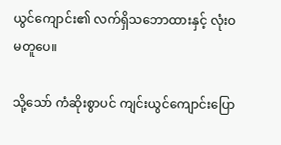ယွင်ကျောင်း၏ လက်ရှိသဘောထားနှင့် လုံးဝမတူပေ။

သို့သော် ကံဆိုးစွာပင် ကျင်းယွင်ကျောင်းပြော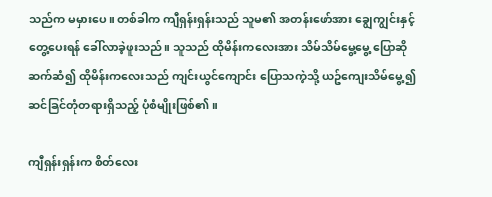သည်က မမှားပေ။ တစ်ခါက ကျီရှန်းရှန်းသည် သူမ၏ အတန်းဖော်အား ချွေကျွင်းနှင့် တွေ့ပေးရန် ခေါ်လာခဲ့ဖူးသည်။ သူသည် ထိုမိန်းကလေးအား သိမ်သိမ်မွေ့မွေ့ ပြောဆိုဆက်ဆံ၍ ထိုမိန်းကလေးသည် ကျင်းယွင်ကျောင်း ပြောသကဲ့သို့ ယဥ်ကျေးသိမ်မွေ့၍ ဆင်ခြင်တုံတရားရှိသည့် ပုံစံမျိုးဖြစ်၏။

ကျီရှန်းရှန်းက စိတ်လေး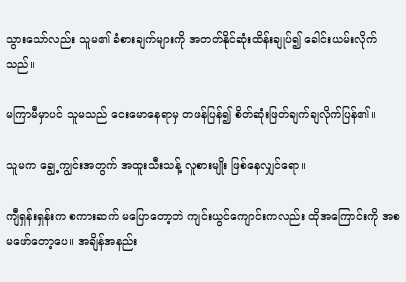သွားသော်လည်း သူမ၏ ခံစားချက်များကို အတတ်နိုင်ဆုံးထိန်းချုပ်၍ ခေါင်းယမ်းလိုက်သည်။

မကြာမီမှာပင် သူမသည် ငေးမောနေရာမှ တဖန်ပြန်၍ စိတ်ဆုံးဖြတ်ချက်ချလိုက်ပြန်၏။

သူမက ချွေ့ကျွင်းအတွက် အထူးသီးသန့် လူစားမျိုး ဖြစ်နေလျှင်ရော။

ကျီရှန်းရှန်းက စကားဆက် မပြောတော့ဘဲ ကျင်းယွင်ကျောင်းကလည်း ထိုအကြောင်းကို အစမဖော်တော့ပေ။ အချိန်အနည်း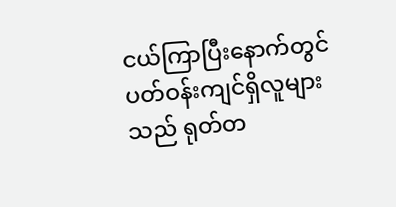ငယ်ကြာပြီးနောက်တွင် ပတ်ဝန်းကျင်ရှိလူများသည် ရုတ်တ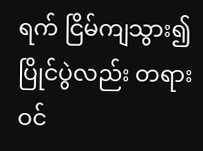ရက် ငြိမ်ကျသွား၍ ပြိုင်ပွဲလည်း တရားဝင်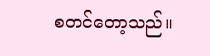စတင်တော့သည်။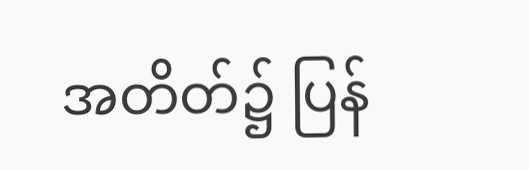အတိတ်၌ ပြန်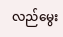လည်မွေး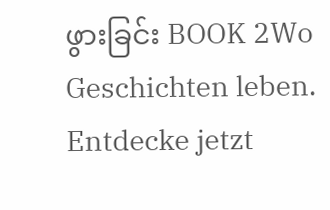ဖွားခြင်း BOOK 2Wo Geschichten leben. Entdecke jetzt